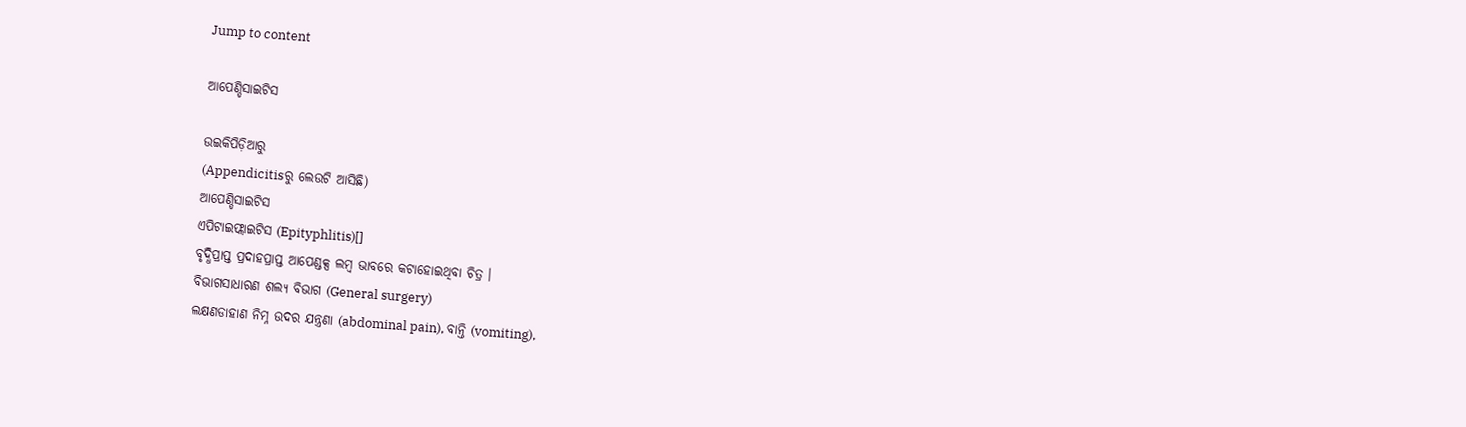Jump to content

ଆପେଣ୍ଡିସାଇଟିସ

ଉଇକିପିଡ଼ିଆ‌ରୁ
(Appendicitisରୁ ଲେଉଟି ଆସିଛି)
ଆପେଣ୍ଡିସାଇଟିସ
ଏପିଟାଇଫ୍ଲାଇଟିସ (Epityphlitis)[]
ବୃଦ୍ଧିପ୍ରାପ୍ତ ପ୍ରଦାହପ୍ରାପ୍ତ ଆପେଣ୍ଡକ୍ସ ଲମ୍ବ ଭାବରେ କଟାହୋଇଥିବା ଚିତ୍ର ।
ବିଭାଗସାଧାରଣ ଶଲ୍ୟ ବିଭାଗ (General surgery)
ଲକ୍ଷଣଡାହାଣ ନିମ୍ନ ଉଦର ଯନ୍ତ୍ରଣା (abdominal pain), ବାନ୍ତି (vomiting),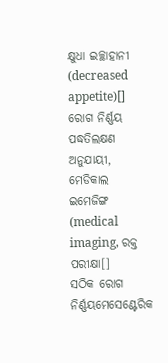କ୍ଷୁଧା ଇଚ୍ଛାହାନୀ (decreased appetite)[]
ରୋଗ ନିର୍ଣ୍ଣୟ ପଦ୍ଧତିଲକ୍ଷଣ ଅନୁଯାୟୀ, ମେଡିକାଲ ଇମେଜିଙ୍ଗ (medical imaging, ରକ୍ତ ପରୀକ୍ଷା[]
ସଠିକ ରୋଗ ନିର୍ଣ୍ଣୟମେସେଣ୍ଟେରିକ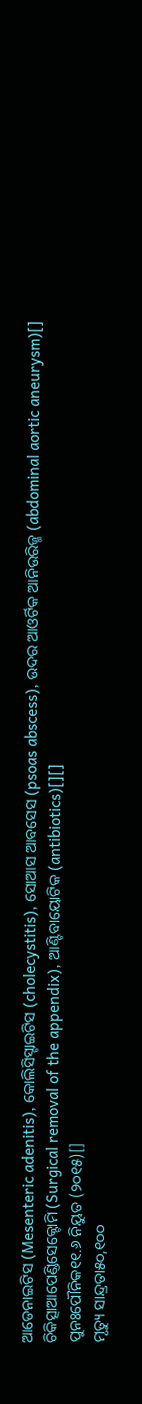ଆଡେନାଇଟିସ (Mesenteric adenitis), କୋଲିସିସ୍ଟାଇଟିସ (cholecystitis), ସୋଆସ ଆବସେସ (psoas abscess), ଉଦର ଆଓର୍ଟିକ ଆନିଉରିଜ୍ମ (abdominal aortic aneurysm)[]
ଚିକିତ୍ସାଆପେଣ୍ଡିସେକ୍ଟୋମି (Surgical removal of the appendix), ଆଣ୍ଟିବାୟୋଟିକ (antibiotics)[][]
ପୁନଃପୌନିକ୧୧.୬ ନିୟୁତ (୨୦୧୫)[]
ମୃତ୍ୟୁ ସାନ୍ଦ୍ରତା୫୦,୧୦୦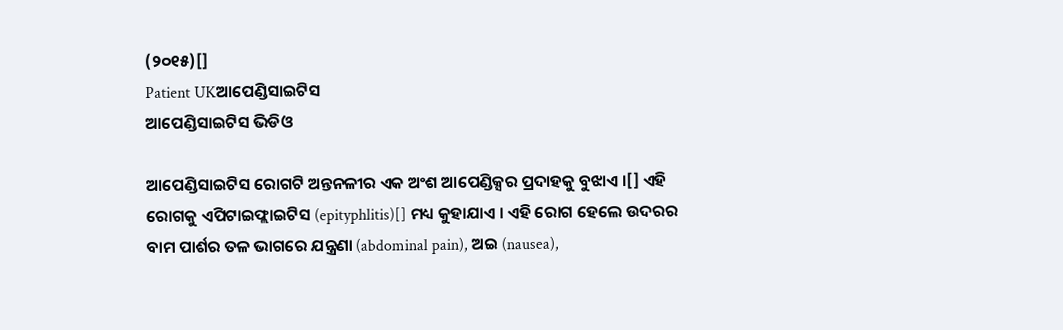(୨୦୧୫)[]
Patient UKଆପେଣ୍ଡିସାଇଟିସ
ଆପେଣ୍ଡିସାଇଟିସ ଭିଡିଓ

ଆପେଣ୍ଡିସାଇଟିସ ରୋଗଟି ଅନ୍ତନଳୀର ଏକ ଅଂଶ ଆପେଣ୍ଡିକ୍ସର ପ୍ରଦାହକୁ ବୁଝାଏ ।[] ଏହି ରୋଗକୁ ଏପିଟାଇଫ୍ଲାଇଟିସ (epityphlitis)[] ମଧ୍ୟ କୁହାଯାଏ । ଏହି ରୋଗ ହେଲେ ଉଦରର ବାମ ପାର୍ଶର ତଳ ଭାଗରେ ଯନ୍ତ୍ରଣା (abdominal pain), ଅଇ (nausea),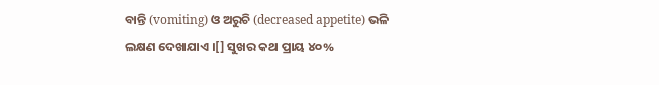ବାନ୍ତି (vomiting) ଓ ଅରୁଚି (decreased appetite) ଭଳି ଲକ୍ଷଣ ଦେଖାଯାଏ ।[] ସୁଖର କଥା ପ୍ରାୟ ୪୦%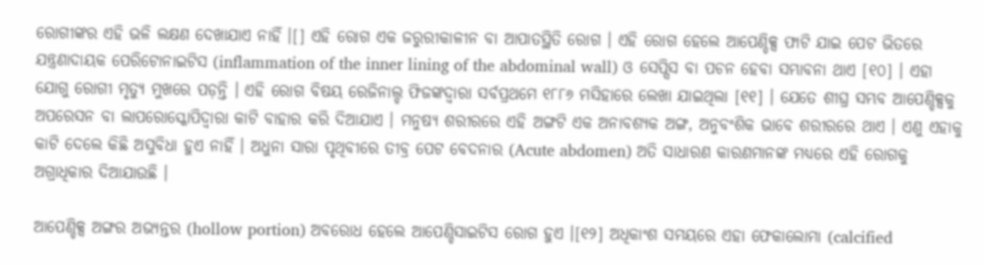ରୋଗୀଙ୍କର ଏହି ଭଳି ଲକ୍ଷଣ ଦେଖାଯାଏ ନାହିଁ ।[] ଏହି ରୋଗ ଏକ ଜରୁରୀକାଳୀନ ବା ଆପାତସ୍ଥିତି ରୋଗ । ଏହି ରୋଗ ହେଲେ ଆପେଣ୍ଡିକ୍ସ ଫାଟି ଯାଇ ପେଟ ଭିତରେ ଯନ୍ତ୍ରଣାଦାୟକ ପେରିଟୋନାଇଟିସ (inflammation of the inner lining of the abdominal wall) ଓ ସେପ୍ସିସ ବା ପଚନ ହେବା ସମ୍ଭାବନା ଥାଏ [୧୦] । ଏହା ଯୋଗୁ ରୋଗୀ ମୃତ୍ୟୁ ମୁଖରେ ପଡ଼ନ୍ତି । ଏହି ରୋଗ ବିଷୟ ରେଜିନାଲ୍ଡ ଫିଜଙ୍କଦ୍ୱାରା ସର୍ବପ୍ରଥମେ ୧୮୮୬ ମସିହାରେ ଲେଖା ଯାଇଥିଲା [୧୧] । ଯେତେ ଶୀଘ୍ର ସମ୍ଭବ ଆପେଣ୍ଡିକ୍ସକୁ ଅପରେସନ ବା ଲାପରୋସ୍କୋପିଦ୍ୱାରା କାଟି ବାହାର କରି ଦିଆଯାଏ । ମନୁଷ୍ୟ ଶରୀରରେ ଏହି ଅଙ୍ଗଟି ଏକ ଅନାବଶ୍ୟକ ଅଙ୍ଗ, ଅନୁବଂଶିକ ଭାବେ ଶରୀରରେ ଥାଏ । ଏଣୁ ଏହାକୁ କାଟି ଦେଲେ କିଛି ଅସୁବିଧା ହୁଏ ନାହିଁ । ଅଧୁନା ସାରା ପୃଥିବୀରେ ତୀବ୍ର ପେଟ ବେଦନାର (Acute abdomen) ଅତି ସାଧାରଣ କାରଣମାନଙ୍କ ମଧ୍ୟରେ ଏହି ରୋଗକୁ ଅଗ୍ରାଧିକାର ଦିଆଯାଉଛି ।

ଆପେଣ୍ଡିକ୍ସ ଅଙ୍ଗର ଅଭ୍ୟନ୍ତର (hollow portion) ଅବରୋଧ ହେଲେ ଆପେଣ୍ଡିସାଇଟିସ ରୋଗ ହୁଏ ।[୧୨] ଅଧିକାଂଶ ସମୟରେ ଏହା ଫେକାଲୋମା (calcified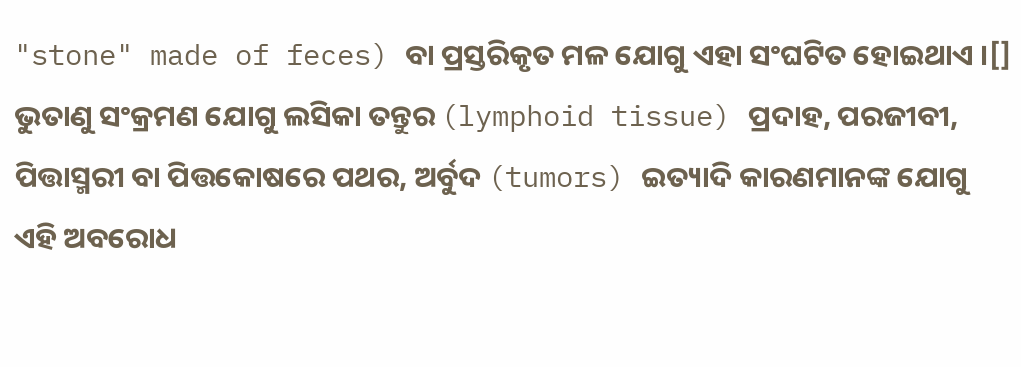"stone" made of feces) ବା ପ୍ରସ୍ତରିକୃତ ମଳ ଯୋଗୁ ଏହା ସଂଘଟିତ ହୋଇଥାଏ ।[] ଭୁତାଣୁ ସଂକ୍ରମଣ ଯୋଗୁ ଲସିକା ତନ୍ତୁର (lymphoid tissue) ପ୍ରଦାହ, ପରଜୀବୀ, ପିତ୍ତାସ୍ମରୀ ବା ପିତ୍ତକୋଷରେ ପଥର, ଅର୍ବୁଦ (tumors) ଇତ୍ୟାଦି କାରଣମାନଙ୍କ ଯୋଗୁ ଏହି ଅବରୋଧ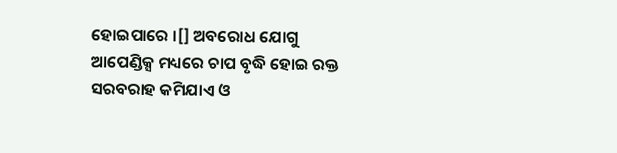ହୋଇପାରେ ।[] ଅବରୋଧ ଯୋଗୁ ଆପେଣ୍ଡିକ୍ସ ମଧ୍ୟରେ ଚାପ ବୃଦ୍ଧି ହୋଇ ରକ୍ତ ସରବରାହ କମିଯାଏ ଓ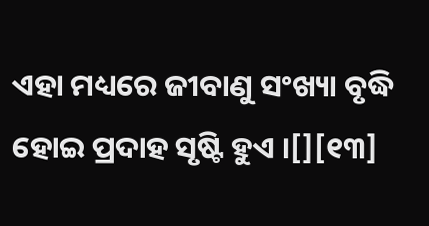ଏହା ମଧ୍ୟରେ ଜୀବାଣୁ ସଂଖ୍ୟା ବୃଦ୍ଧି ହୋଇ ପ୍ରଦାହ ସୃଷ୍ଟି ହୁଏ ।[][୧୩]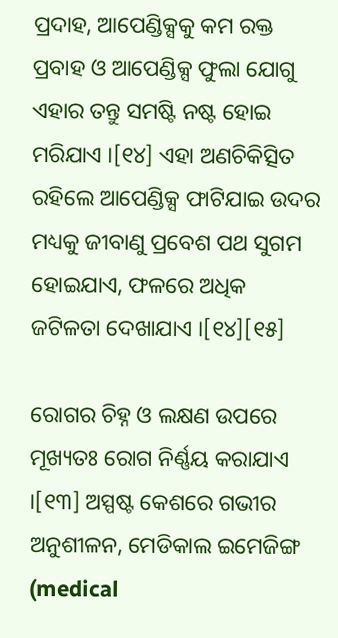ପ୍ରଦାହ, ଆପେଣ୍ଡିକ୍ସକୁ କମ ରକ୍ତ ପ୍ରବାହ ଓ ଆପେଣ୍ଡିକ୍ସ ଫୁଲା ଯୋଗୁ ଏହାର ତନ୍ତୁ ସମଷ୍ଟି ନଷ୍ଟ ହୋଇ ମରିଯାଏ ।[୧୪] ଏହା ଅଣଚିକିତ୍ସିତ ରହିଲେ ଆପେଣ୍ଡିକ୍ସ ଫାଟିଯାଇ ଉଦର ମଧ୍ୟକୁ ଜୀବାଣୁ ପ୍ରବେଶ ପଥ ସୁଗମ ହୋଇଯାଏ, ଫଳରେ ଅଧିକ ଜଟିଳତା ଦେଖାଯାଏ ।[୧୪][୧୫]

ରୋଗର ଚିହ୍ନ ଓ ଲକ୍ଷଣ ଉପରେ ମୂଖ୍ୟତଃ ରୋଗ ନିର୍ଣ୍ଣୟ କରାଯାଏ ।[୧୩] ଅସ୍ପଷ୍ଟ କେଶରେ ଗଭୀର ଅନୁଶୀଳନ, ମେଡିକାଲ ଇମେଜିଙ୍ଗ (medical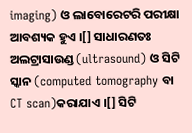imaging) ଓ ଲାବୋରେଟରି ପରୀକ୍ଷା ଆବଶ୍ୟକ ହୁଏ ।[] ସାଧାରଣତଃ ଅଲଟ୍ରାସାଉଣ୍ଡ (ultrasound) ଓ ସିଟି ସ୍କାନ (computed tomography ବା CT scan)କରାଯାଏ ।[] ସିଟି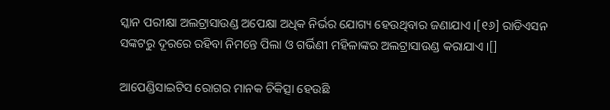ସ୍କାନ ପରୀକ୍ଷା ଅଲଟ୍ରାସାଉଣ୍ଡ ଅପେକ୍ଷା ଅଧିକ ନିର୍ଭର ଯୋଗ୍ୟ ହେଉଥିବାର ଜଣାଯାଏ ।[୧୬] ରାଡିଏସନ ସଙ୍କଟରୁ ଦୂରରେ ରହିବା ନିମନ୍ତେ ପିଲା ଓ ଗର୍ଭିଣୀ ମହିଳାଙ୍କର ଅଲଟ୍ରାସାଉଣ୍ଡ କରାଯାଏ ।[]

ଆପେଣ୍ଡିସାଇଟିସ ରୋଗର ମାନ‌କ ଚିକିତ୍ସା ହେଉଛି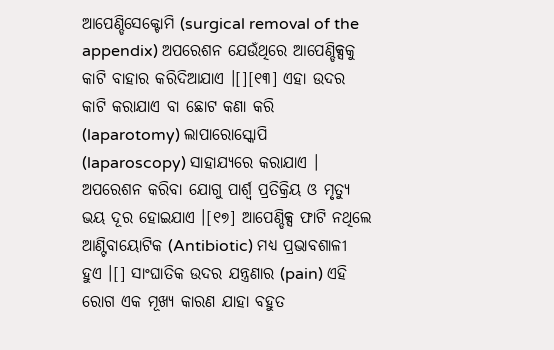ଆପେଣ୍ଡିସେକ୍ଟୋମି (surgical removal of the appendix) ଅପରେଶନ ଯେଉଁଥିରେ ଆପେଣ୍ଡିକ୍ସକୁ କାଟି ବାହାର କରିଦିଆଯାଏ ।[][୧୩] ଏହା ଉଦର କାଟି କରାଯାଏ ବା ଛୋଟ କଣା କରି (laparotomy) ଲାପାରୋସ୍କୋପି (laparoscopy) ସାହାଯ୍ୟରେ କରାଯାଏ । ଅପରେଶନ କରିବା ଯୋଗୁ ପାର୍ଶ୍ୱ ପ୍ରତିକ୍ରିୟ ଓ ମୃତ୍ୟୁ ଭୟ ଦୂର ହୋଇଯାଏ ।[୧୭] ଆପେଣ୍ଡିକ୍ସ ଫାଟି ନଥିଲେ ଆଣ୍ଟିବାୟୋଟିକ (Antibiotic) ମଧ୍ୟ ପ୍ରଭାବଶାଳୀ ହୁଏ ।[] ସାଂଘାତିକ ଉଦର ଯନ୍ତ୍ରଣାର (pain) ଏହି ରୋଗ ଏକ ମୂଖ୍ୟ କାରଣ ଯାହା ବ‌ହୁତ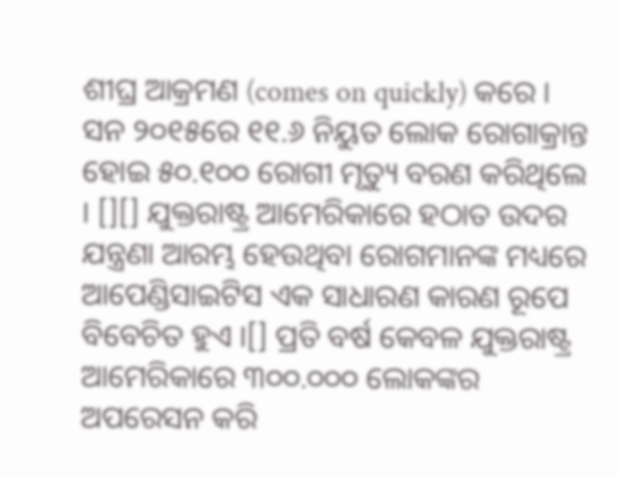ଶୀଘ୍ର ଆକ୍ରମଣ (comes on quickly) କରେ । ସନ ୨୦୧୫ରେ ୧୧.୬ ନିୟୁତ ଲୋକ ରୋଗାକ୍ରାନ୍ତ ହୋଇ ୫୦.୧୦୦ ରୋଗୀ ମୃତ୍ୟୁ ବରଣ କରିଥିଲେ । [][] ଯୁକ୍ତରାଷ୍ଟ୍ର ଆମେରିକାରେ ହଠାତ ଉଦର ଯନ୍ତ୍ରଣା ଆରମ୍ଭ ହେଉଥିବା ରୋଗମାନଙ୍କ ମଧ୍ୟରେ ଆପେଣ୍ଡିସାଇଟିସ ଏକ ସାଧାରଣ କାରଣ ରୂପେ ବିବେଚିତ ହୁଏ ।[] ପ୍ରତି ବର୍ଷ କେବଳ ଯୁକ୍ତରାଷ୍ଟ୍ର ଆମେରିକାରେ ୩୦୦.୦୦୦ ଲୋକଙ୍କର ଅପରେସନ କରି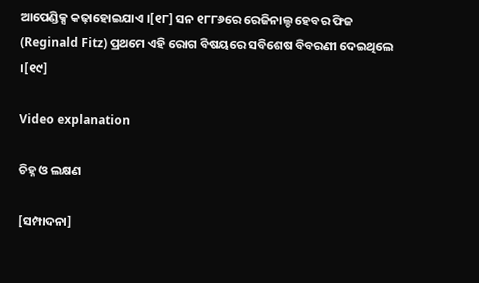ଆପେଣ୍ଡିକ୍ସ କଢ଼ାହୋଇଯାଏ ।[୧୮] ସନ ୧୮୮୬ରେ ରେଜିନାଲ୍ଡ ହେବର ଫିଜ (Reginald Fitz) ପ୍ରଥମେ ଏହି ରୋଗ ବିଷୟରେ ସବିଶେଷ ବିବରଣୀ ଦେଇଥିଲେ ।[୧୯]

Video explanation

ଚିହ୍ନ ଓ ଲକ୍ଷଣ

[ସମ୍ପାଦନା]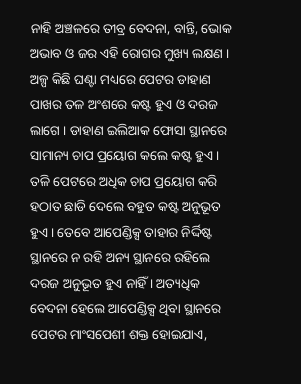ନାହି ଅଞ୍ଚଳରେ ତୀବ୍ର ବେଦନା, ବାନ୍ତି, ଭୋକ ଅଭାବ ଓ ଜର ଏହି ରୋଗର ମୁଖ୍ୟ ଲକ୍ଷଣ । ଅଳ୍ପ କିଛି ଘଣ୍ଟା ମଧ୍ୟରେ ପେଟର ଡାହାଣ ପାଖର ତଳ ଅଂଶରେ କଷ୍ଟ ହୁଏ ଓ ଦରଜ ଲାଗେ । ଡାହାଣ ଇଲିଆକ ଫୋସା ସ୍ଥାନରେ ସାମାନ୍ୟ ଚାପ ପ୍ରୟୋଗ କଲେ କଷ୍ଟ ହୁଏ । ତଳି ପେଟରେ ଅଧିକ ଚାପ ପ୍ରୟୋଗ କରି ହଠାତ ଛାଡି ଦେଲେ ବହୁତ କଷ୍ଟ ଅନୁଭୂତ ହୁଏ । ତେବେ ଆପେଣ୍ଡିକ୍ସ ତାହାର ନିର୍ଦ୍ଦିଷ୍ଟ ସ୍ଥାନରେ ନ ରହି ଅନ୍ୟ ସ୍ଥାନରେ ରହିଲେ ଦରଜ ଅନୁଭୂତ ହୁଏ ନାହିଁ । ଅତ୍ୟଧିକ ବେଦନା ହେଲେ ଆପେଣ୍ଡିକ୍ସ ଥିବା ସ୍ଥାନରେ ପେଟର ମାଂସପେଶୀ ଶକ୍ତ ହୋଇଯାଏ,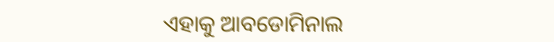ଏହାକୁ ଆବଡୋମିନାଲ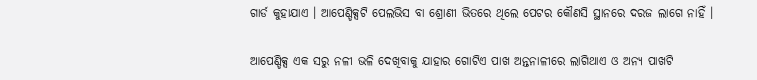ଗାର୍ଡ କୁହାଯାଏ । ଆପେଣ୍ଡିକ୍ସଟି ପେଲଭିସ ବା ଶ୍ରୋଣୀ ଭିତରେ ଥିଲେ ପେଟର କୌଣସି ସ୍ଥାନରେ ଦରଜ ଲାଗେ ନାହିଁ ।

ଆପେଣ୍ଡିକ୍ସ ଏକ ସରୁ ନଳୀ ଭଳି ଦେଖିବାକୁ ଯାହାର ଗୋଟିଏ ପାଖ ଅନ୍ତନାଳୀରେ ଲାଗିଥାଏ ଓ ଅନ୍ୟ ପାଖଟି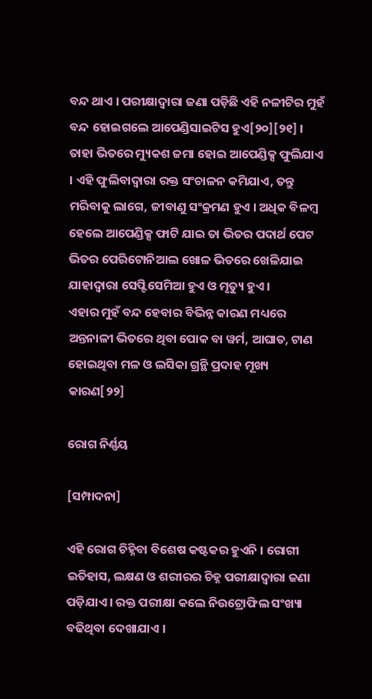ବନ୍ଦ ଥାଏ । ପରୀକ୍ଷାଦ୍ୱାରା ଜଣା ପଡ଼ିଛି ଏହି ନଳୀଟିର ମୁହଁ ବନ୍ଦ ହୋଇଗଲେ ଆପେଣ୍ଡିସାଇଟିସ ହୁଏ[୨୦][୨୧] । ତାହା ଭିତରେ ମ୍ୟୁକଶ ଜମା ହୋଇ ଆପେଣ୍ଡିକ୍ସ ଫୁଲିଯାଏ । ଏହି ଫୁଲିବାଦ୍ୱାରା ରକ୍ତ ସଂଚାଳନ କମିଯାଏ, ତନ୍ତୁ ମରିବାକୁ ଲାଗେ, ଜୀବାଣୁ ସଂକ୍ରମଣ ହୁଏ । ଅଧିକ ବିଳମ୍ବ ହେଲେ ଆପେଣ୍ଡିକ୍ସ ଫାଟି ଯାଇ ତା ଭିତର ପଦାର୍ଥ ପେଟ ଭିତର ପେରିଟୋନିଆଲ ଖୋଳ ଭିତରେ ଖେଳିଯାଇ ଯାହାଦ୍ୱାରା ସେପ୍ଟିସେମିଆ ହୁଏ ଓ ମୃତ୍ୟୁ ହୁଏ ।
ଏହାର ମୁହଁ ବନ୍ଦ ହେବାର ବିଭିନ୍ନ କାରଣ ମଧ୍ୟରେ ଅନ୍ତନାଳୀ ଭିତରେ ଥିବା ପୋକ ବା ୱର୍ମ, ଆଘାତ, ଟାଣ ହୋଇଥିବା ମଳ ଓ ଲସିକା ଗ୍ରନ୍ଥି ପ୍ରଦାହ ମୂଖ୍ୟ କାରଣ[୨୨]

ରୋଗ ନିର୍ଣ୍ଣୟ

[ସମ୍ପାଦନା]

ଏହି ରୋଗ ଚିହ୍ନିବା ବିଶେଷ କଷ୍ଟକର ହୁଏନି । ରୋଗୀ ଇତିହାସ, ଲକ୍ଷଣ ଓ ଶରୀରର ଚିହ୍ନ ପରୀକ୍ଷାଦ୍ୱାରା ଜଣା ପଡ଼ିଯାଏ । ରକ୍ତ ପରୀକ୍ଷା କଲେ ନିଉଟ୍ରୋଫିଲ ସଂଖ୍ୟା ବଢିଥିବା ଦେଖାଯାଏ ।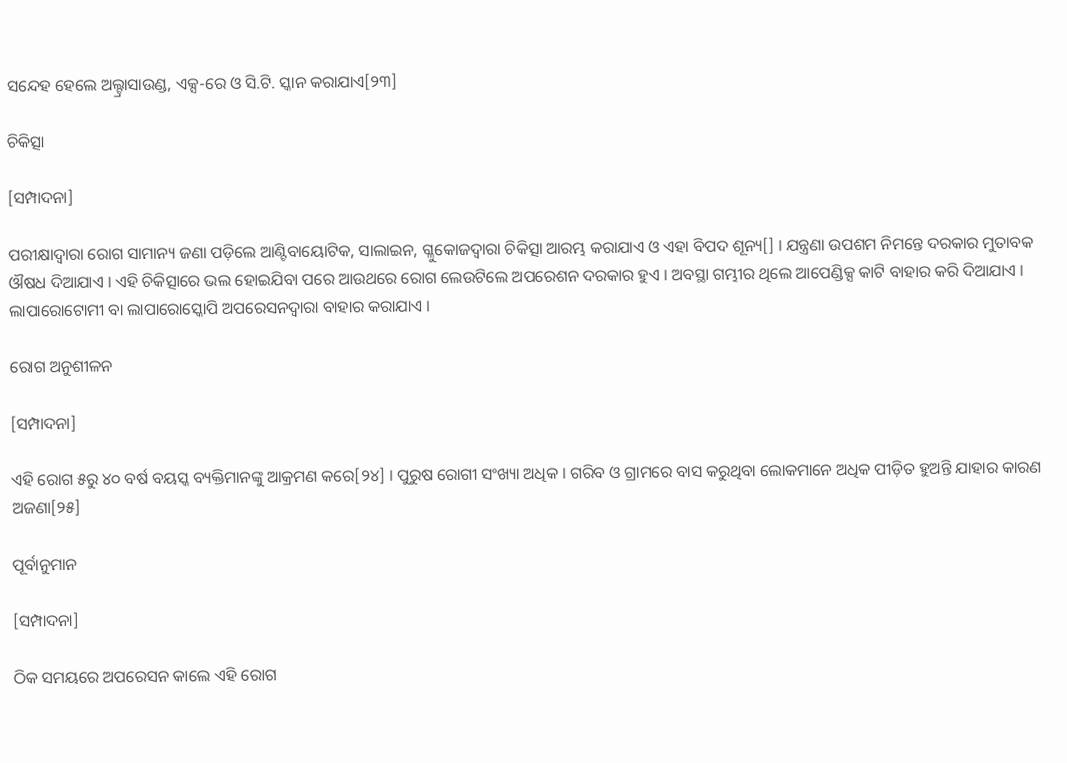ସନ୍ଦେହ ହେଲେ ଅଲ୍ଟ୍ରାସାଉଣ୍ଡ, ଏକ୍ସ-ରେ ଓ ସି.ଟି. ସ୍କାନ କରାଯାଏ[୨୩]

ଚିକିତ୍ସା

[ସମ୍ପାଦନା]

ପରୀକ୍ଷାଦ୍ୱାରା ରୋଗ ସାମାନ୍ୟ ଜଣା ପଡ଼ିଲେ ଆଣ୍ଟିବାୟୋଟିକ, ସାଲାଇନ, ଗ୍ଳୁକୋଜଦ୍ୱାରା ଚିକିତ୍ସା ଆରମ୍ଭ କରାଯାଏ ଓ ଏହା ବିପଦ ଶୂନ୍ୟ[] । ଯନ୍ତ୍ରଣା ଉପଶମ ନିମନ୍ତେ ଦରକାର ମୁତାବକ ଔଷଧ ଦିଆଯାଏ । ଏହି ଚିକିତ୍ସାରେ ଭଲ ହୋଇଯିବା ପରେ ଆଉଥରେ ରୋଗ ଲେଉଟିଲେ ଅପରେଶନ ଦରକାର ହୁଏ । ଅବସ୍ଥା ଗମ୍ଭୀର ଥିଲେ ଆପେଣ୍ଡିକ୍ସ କାଟି ବାହାର କରି ଦିଆଯାଏ । ଲାପାରୋଟୋମୀ ବା ଲାପାରୋସ୍କୋପି ଅପରେସନଦ୍ୱାରା ବାହାର କରାଯାଏ ।

ରୋଗ ଅନୁଶୀଳନ

[ସମ୍ପାଦନା]

ଏହି ରୋଗ ୫ରୁ ୪୦ ବର୍ଷ ବୟସ୍କ ବ୍ୟକ୍ତିମାନଙ୍କୁ ଆକ୍ରମଣ କରେ[୨୪] । ପୁରୁଷ ରୋଗୀ ସଂଖ୍ୟା ଅଧିକ । ଗରିବ ଓ ଗ୍ରାମରେ ବାସ କରୁଥିବା ଲୋକମାନେ ଅଧିକ ପୀଡ଼ିତ ହୁଅନ୍ତି ଯାହାର କାରଣ ଅଜଣା[୨୫]

ପୂର୍ବାନୁମାନ

[ସମ୍ପାଦନା]

ଠିକ ସମୟରେ ଅପରେସନ କାଲେ ଏହି ରୋଗ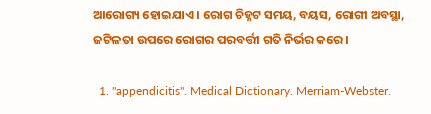ଆରୋଗ୍ୟ ହୋଇଯାଏ । ରୋଗ ଚିହ୍ନଟ ସମୟ, ବୟସ, ରୋଗୀ ଅବସ୍ଥା, ଜଟିଳତା ଉପରେ ରୋଗର ପରବର୍ତ୍ତୀ ଗତି ନିର୍ଭର କରେ ।

  1. "appendicitis". Medical Dictionary. Merriam-Webster.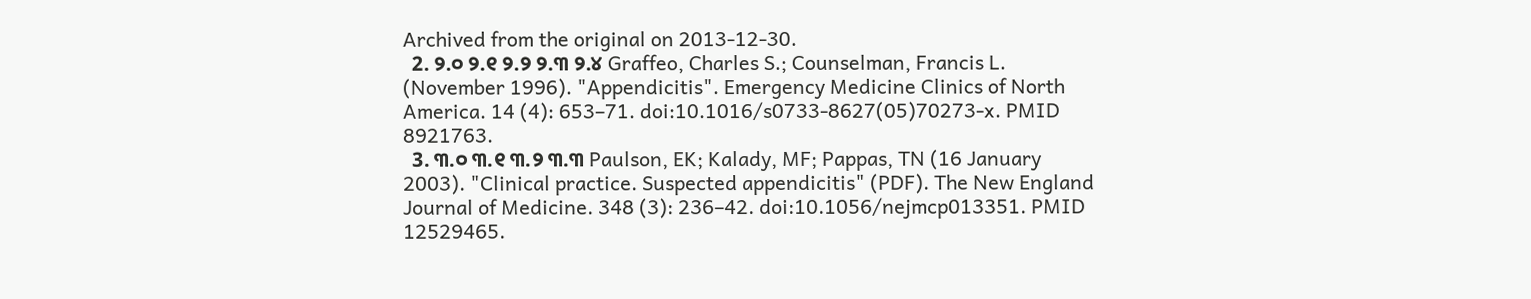Archived from the original on 2013-12-30.
  2. ୨.୦ ୨.୧ ୨.୨ ୨.୩ ୨.୪ Graffeo, Charles S.; Counselman, Francis L. (November 1996). "Appendicitis". Emergency Medicine Clinics of North America. 14 (4): 653–71. doi:10.1016/s0733-8627(05)70273-x. PMID 8921763.
  3. ୩.୦ ୩.୧ ୩.୨ ୩.୩ Paulson, EK; Kalady, MF; Pappas, TN (16 January 2003). "Clinical practice. Suspected appendicitis" (PDF). The New England Journal of Medicine. 348 (3): 236–42. doi:10.1056/nejmcp013351. PMID 12529465.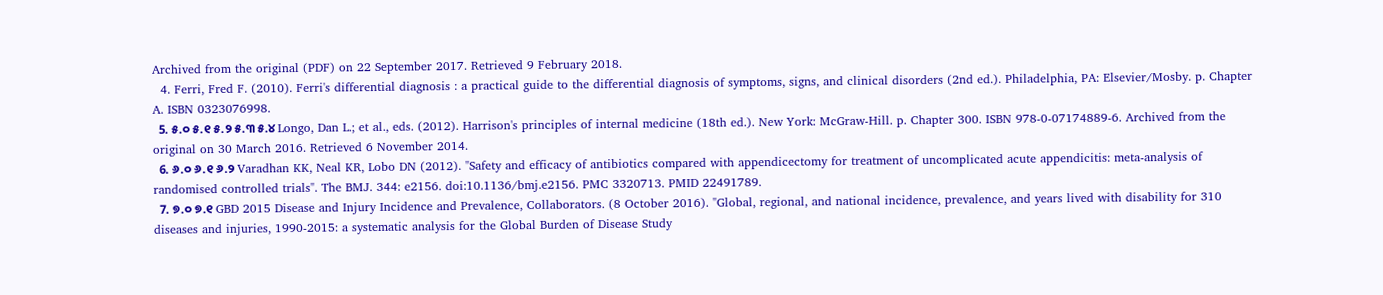Archived from the original (PDF) on 22 September 2017. Retrieved 9 February 2018.
  4. Ferri, Fred F. (2010). Ferri's differential diagnosis : a practical guide to the differential diagnosis of symptoms, signs, and clinical disorders (2nd ed.). Philadelphia, PA: Elsevier/Mosby. p. Chapter A. ISBN 0323076998.
  5. ୫.୦ ୫.୧ ୫.୨ ୫.୩ ୫.୪ Longo, Dan L.; et al., eds. (2012). Harrison's principles of internal medicine (18th ed.). New York: McGraw-Hill. p. Chapter 300. ISBN 978-0-07174889-6. Archived from the original on 30 March 2016. Retrieved 6 November 2014.
  6. ୬.୦ ୬.୧ ୬.୨ Varadhan KK, Neal KR, Lobo DN (2012). "Safety and efficacy of antibiotics compared with appendicectomy for treatment of uncomplicated acute appendicitis: meta-analysis of randomised controlled trials". The BMJ. 344: e2156. doi:10.1136/bmj.e2156. PMC 3320713. PMID 22491789.
  7. ୭.୦ ୭.୧ GBD 2015 Disease and Injury Incidence and Prevalence, Collaborators. (8 October 2016). "Global, regional, and national incidence, prevalence, and years lived with disability for 310 diseases and injuries, 1990-2015: a systematic analysis for the Global Burden of Disease Study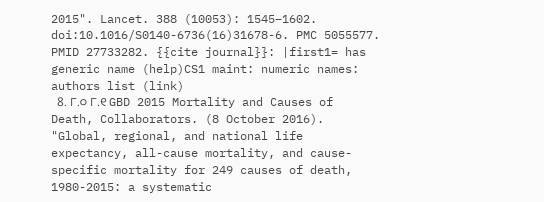2015". Lancet. 388 (10053): 1545–1602. doi:10.1016/S0140-6736(16)31678-6. PMC 5055577. PMID 27733282. {{cite journal}}: |first1= has generic name (help)CS1 maint: numeric names: authors list (link)
  8. ୮.୦ ୮.୧ GBD 2015 Mortality and Causes of Death, Collaborators. (8 October 2016). "Global, regional, and national life expectancy, all-cause mortality, and cause-specific mortality for 249 causes of death, 1980-2015: a systematic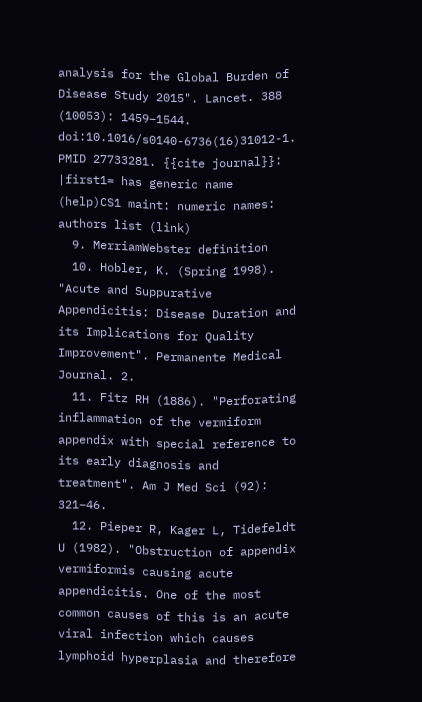analysis for the Global Burden of Disease Study 2015". Lancet. 388 (10053): 1459–1544. doi:10.1016/s0140-6736(16)31012-1. PMID 27733281. {{cite journal}}: |first1= has generic name (help)CS1 maint: numeric names: authors list (link)
  9. MerriamWebster definition
  10. Hobler, K. (Spring 1998). "Acute and Suppurative Appendicitis: Disease Duration and its Implications for Quality Improvement". Permanente Medical Journal. 2.
  11. Fitz RH (1886). "Perforating inflammation of the vermiform appendix with special reference to its early diagnosis and treatment". Am J Med Sci (92): 321–46.
  12. Pieper R, Kager L, Tidefeldt U (1982). "Obstruction of appendix vermiformis causing acute appendicitis. One of the most common causes of this is an acute viral infection which causes lymphoid hyperplasia and therefore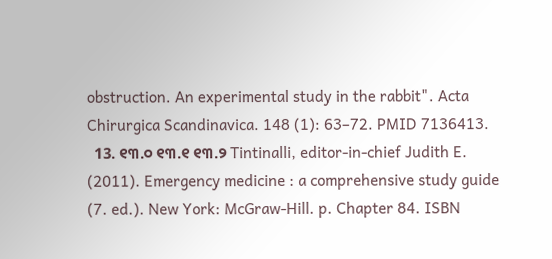obstruction. An experimental study in the rabbit". Acta Chirurgica Scandinavica. 148 (1): 63–72. PMID 7136413.
  13. ୧୩.୦ ୧୩.୧ ୧୩.୨ Tintinalli, editor-in-chief Judith E. (2011). Emergency medicine : a comprehensive study guide (7. ed.). New York: McGraw-Hill. p. Chapter 84. ISBN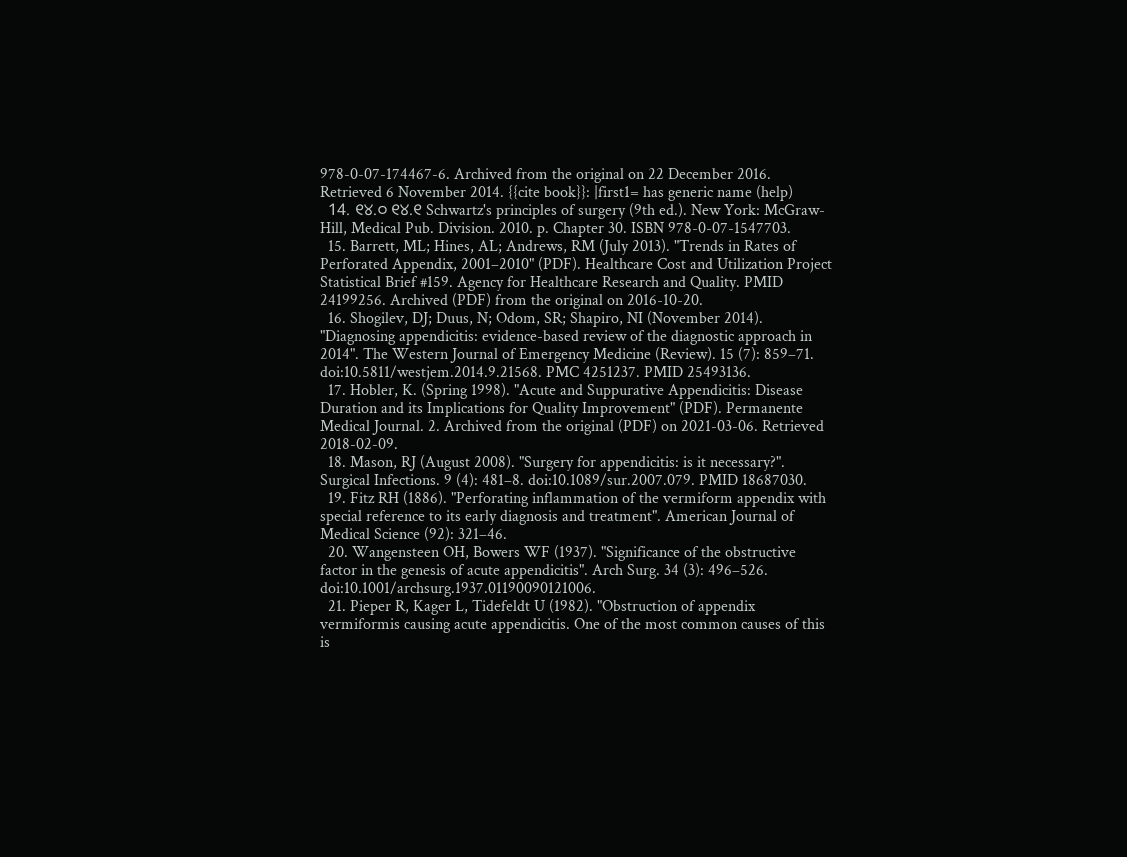978-0-07-174467-6. Archived from the original on 22 December 2016. Retrieved 6 November 2014. {{cite book}}: |first1= has generic name (help)
  14. ୧୪.୦ ୧୪.୧ Schwartz's principles of surgery (9th ed.). New York: McGraw-Hill, Medical Pub. Division. 2010. p. Chapter 30. ISBN 978-0-07-1547703.
  15. Barrett, ML; Hines, AL; Andrews, RM (July 2013). "Trends in Rates of Perforated Appendix, 2001–2010" (PDF). Healthcare Cost and Utilization Project Statistical Brief #159. Agency for Healthcare Research and Quality. PMID 24199256. Archived (PDF) from the original on 2016-10-20.
  16. Shogilev, DJ; Duus, N; Odom, SR; Shapiro, NI (November 2014). "Diagnosing appendicitis: evidence-based review of the diagnostic approach in 2014". The Western Journal of Emergency Medicine (Review). 15 (7): 859–71. doi:10.5811/westjem.2014.9.21568. PMC 4251237. PMID 25493136.
  17. Hobler, K. (Spring 1998). "Acute and Suppurative Appendicitis: Disease Duration and its Implications for Quality Improvement" (PDF). Permanente Medical Journal. 2. Archived from the original (PDF) on 2021-03-06. Retrieved 2018-02-09.
  18. Mason, RJ (August 2008). "Surgery for appendicitis: is it necessary?". Surgical Infections. 9 (4): 481–8. doi:10.1089/sur.2007.079. PMID 18687030.
  19. Fitz RH (1886). "Perforating inflammation of the vermiform appendix with special reference to its early diagnosis and treatment". American Journal of Medical Science (92): 321–46.
  20. Wangensteen OH, Bowers WF (1937). "Significance of the obstructive factor in the genesis of acute appendicitis". Arch Surg. 34 (3): 496–526. doi:10.1001/archsurg.1937.01190090121006.
  21. Pieper R, Kager L, Tidefeldt U (1982). "Obstruction of appendix vermiformis causing acute appendicitis. One of the most common causes of this is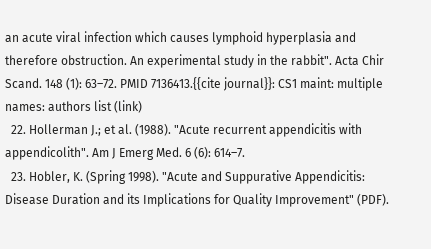an acute viral infection which causes lymphoid hyperplasia and therefore obstruction. An experimental study in the rabbit". Acta Chir Scand. 148 (1): 63–72. PMID 7136413.{{cite journal}}: CS1 maint: multiple names: authors list (link)
  22. Hollerman J.; et al. (1988). "Acute recurrent appendicitis with appendicolith". Am J Emerg Med. 6 (6): 614–7.
  23. Hobler, K. (Spring 1998). "Acute and Suppurative Appendicitis: Disease Duration and its Implications for Quality Improvement" (PDF).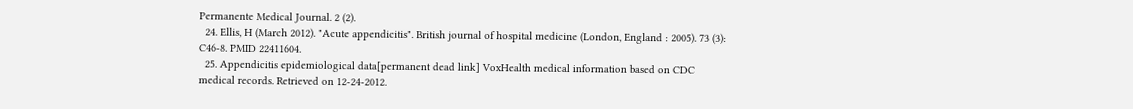Permanente Medical Journal. 2 (2).
  24. Ellis, H (March 2012). "Acute appendicitis". British journal of hospital medicine (London, England : 2005). 73 (3): C46-8. PMID 22411604.
  25. Appendicitis epidemiological data[permanent dead link] VoxHealth medical information based on CDC medical records. Retrieved on 12-24-2012.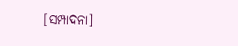[ସମ୍ପାଦନା]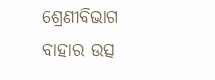ଶ୍ରେଣୀବିଭାଗ
ବାହାର ଉତ୍ସ